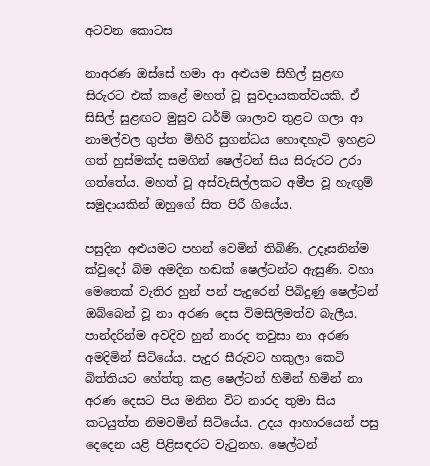අටවන කොටස

නාඅරණ ඔස්සේ හමා ආ අළුයම සිහිල් සුළඟ සිරුරට එක් කළේ මහත් වූ සුවදායකත්වයකි. ඒ සිසිල් සුළඟට මුසුව ධර්ම් ශාලාව තුළට ගලා ආ නාමල්වල ගුප්ත මිහිරි සුගන්ධය හොඳහැටි ඉහළට ගත් හුස්මක්ද සමගින් ෂෙල්ටන් සිය සිරුරට උරා ගත්තේය. මහත් වූ අස්වැසිල්ලකට අමීප වූ හැඟුම් සමුදායකින් ඔහුගේ සිත පිරී ගියේය.

පසුදින අළුයමට පහන් වෙමින් තිබිණි. උදෑසනින්ම ක්වුදෝ බිම අමදින හඬක් ෂෙල්ටන්ට ඇසුණි. වහා මෙතෙක් වැතිර හුන් පන් පැදුරෙන් පිබිදුණු ෂෙල්ටන් ඔබ්බෙන් වූ නා අරණ දෙස විමසිලිමත්ව බැලීය. පාන්දරින්ම අවදිව හුන් නාරද තවුසා නා අරණ අමදිමින් සිටියේය. පැදුර සීරුවට හකුලා කෙටි බිත්තියට හේත්තු කළ ෂෙල්ටන් හිමින් හිමින් නා අරණ දෙසට පිය මනින විට නාරද තුමා සිය කටයුත්ත නිමවමින් සිටියේය. උදය ආහාරයෙන් පසු දෙදෙන යළි පිළිසඳරට වැටුනහ. ෂෙල්ටන්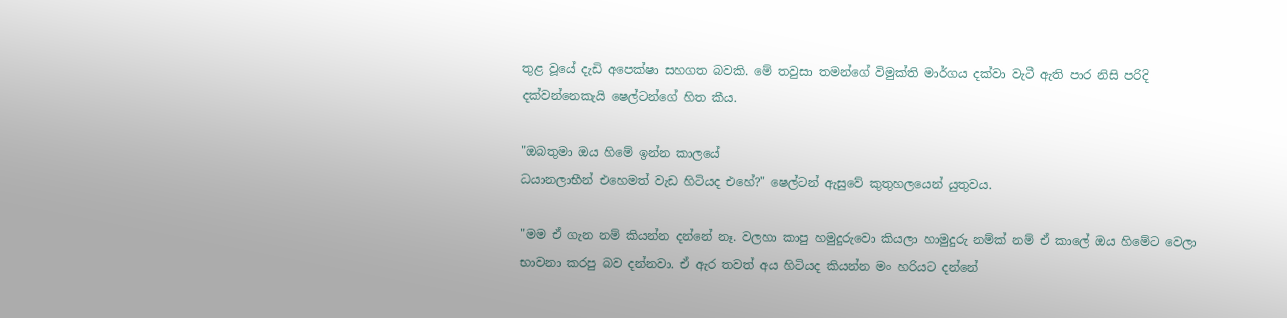තුළ වූයේ දැඩි අපෙක්ෂා සහගත බවකි. මේ තවුසා තමන්ගේ විමුක්ති මාර්ගය දක්වා වැටී ඇති පාර නිසි පරිදි දක්වන්නෙකැයි ෂෙල්ටන්ගේ හිත කීය.

"ඔබතුමා ඔය හිමේ ඉන්න කාලයේ
ධයානලාභීන් එහෙමත් වැඩ හිටියද එහේ?" ෂෙල්ටන් ඇසුවේ කුතුහලයෙන් යුතුවය.

"මම ඒ ගැන නම් කියන්න දන්නේ නෑ. වලහා කාපු හමුදුරුවො කියලා හාමුදුරු නම්ක් නම් ඒ කාලේ ඔය හිමේට වෙලා භාවනා කරපු බව දන්නවා. ඒ ඇර තවත් අය හිටියද කියන්න මං හරියට දන්නේ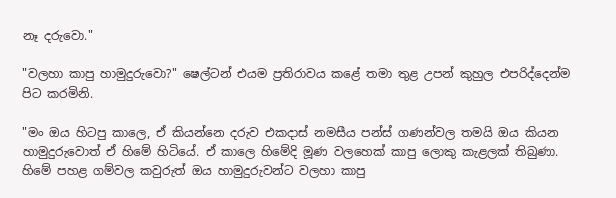නෑ දරුවො."

"වලහා කාපු හාමුදුරුවො?" ෂෙල්ටන් එයම ප්‍රතිරාවය කළේ තමා තුළ උපන් කුහුල එපරිද්දෙන්ම පිට කරමිනි.

"මං ඔය හිටපු කාලෙ, ඒ කියන්නෙ දරුව එකදාස් නමසීය පන්ස් ගණන්වල තමයි ඔය කියන හාමුදුරුවොත් ඒ හිමේ හිටියේ. ඒ කාලෙ හිමේදි මූණ වලහෙක් කාපු ලොකු කැළලක් තිබුණා. හිමේ පහළ ගම්වල කවුරුත් ඔය හාමුදුරුවන්ට වලහා කාපු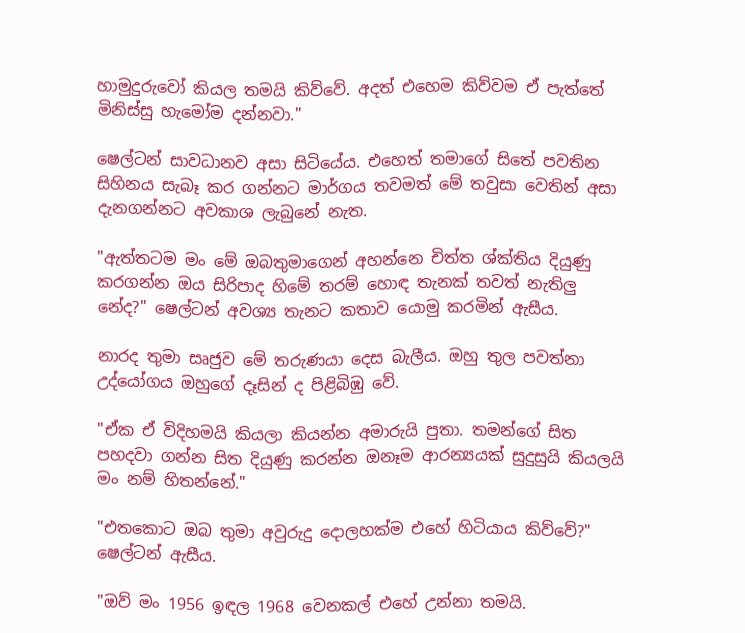හාමුදුරුවෝ කියල තමයි කිව්වේ. අදත් එහෙම කිව්වම ඒ පැත්තේ මිනිස්සු හැමෝම දන්නවා."

ෂෙල්ටන් සාවධානව අසා සිටියේය. එහෙත් තමාගේ සිතේ පවතින සිහිනය සැබෑ කර ගන්නට මාර්ගය තවමත් මේ තවුසා වෙතින් අසා දැනගන්නට අවකාශ ලැබුනේ නැත.

"ඇත්තටම මං මේ ඔබතුමාගෙන් අහන්නෙ චිත්ත ශ්ක්තිය දියුණු කරගන්න ඔය සිරිපාද හිමේ තරම් හොඳ තැනක් තවත් නැතිලු නේද?" ෂෙල්ටන් අවශ්‍ය තැනට කතාව යොමු කරමින් ඇසීය.

නාරද තුමා සෘජුව මේ තරුණයා දෙස බැලීය. ඔහු තුල පවත්නා උද්යෝගය ඔහුගේ දෑසින් ද පිළිබිඹු වේ.

"ඒක ඒ විදිහමයි කියලා කියන්න අමාරුයි පුතා. තමන්ගේ සිත පහදවා ගන්න සිත දියුණු කරන්න ඔනෑම ආරන්‍යයක් සුදුසුයි කියලයි මං නම් හිතන්නේ."

"එතකොට ඔබ තුමා අවුරුදු දොලහක්ම එහේ හිටියාය කිව්වේ?" ෂෙල්ටන් ඇසීය.

"ඔව් මං 1956 ඉඳල 1968 වෙනකල් එහේ උන්නා තමයි.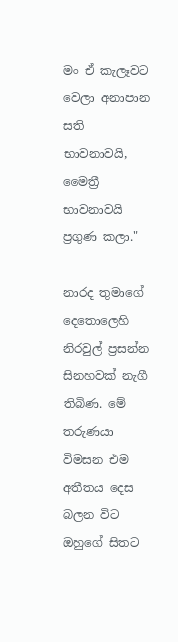මං ඒ කැලෑවට වෙලා අනාපාන සති භාවනාවයි, මෛත්‍රී භාවනාවයි ප්‍රගුණ කලා."

නාරද තුමාගේ දෙතොලෙහි නිරවුල් ප්‍රසන්න සිනහවක් නැගී තිබිණ. මේ තරුණයා විමසන එම අතීතය දෙස බලන විට ඔහුගේ සිතට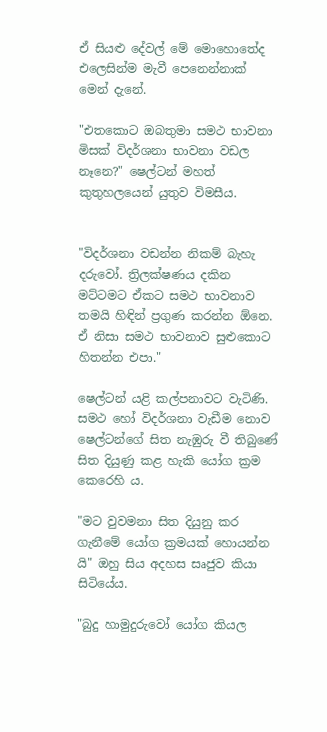ඒ සියළු දේවල් මේ මොහොතේද එලෙසින්ම මැවී පෙනෙන්නාක් මෙන් දැනේ.

"එතකොට ඔබතුමා සමථ භාවනා මිසක් විදර්ශනා භාවනා වඩල නෑනෙ?" ෂෙල්ටන් මහත් කුතුහලයෙන් යුතුව විමසීය.


"විදර්ශනා වඩන්න නිකම් බැහැ දරුවෝ. ත්‍රිලක්ෂණය දකින මට්ටමට ඒකට සමථ භාවනාව තමයි හිඳින් ප්‍රගුණ කරන්න ඕනෙ. ඒ නිසා සමථ භාවනාව සුළුකොට හිතන්න එපා."

ෂෙල්ටන් යළි කල්පනාවට වැටිණි. සමථ හෝ විදර්ශනා වැඩීම නොව ෂෙල්ටන්ගේ සිත නැඹුරු වී තිබුණේ සිත දියුණු කළ හැකි යෝග ක්‍රම කෙරෙහි ය.

"මට වුවමනා සිත දියුනු කර ගැනීමේ යෝග ක්‍රමයක් හොයන්න යි" ඔහු සිය අදහස සෘජුව කියා සිටියේය.

"බුදු හාමුදුරුවෝ යෝග කියල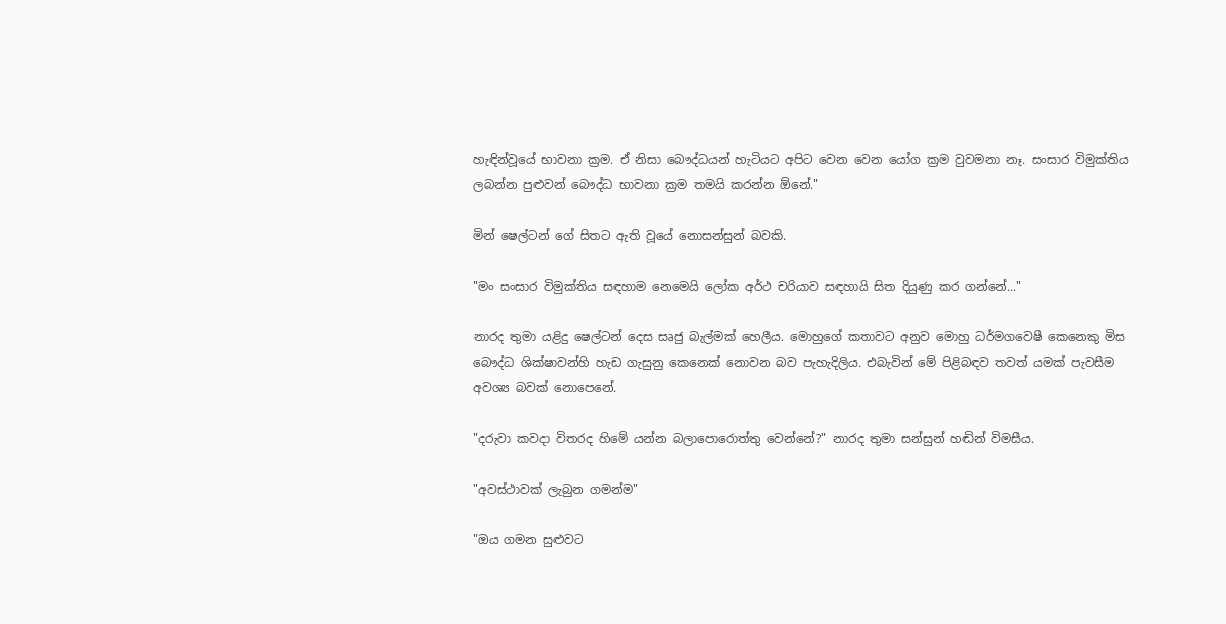හැඳින්වූයේ භාවනා ක්‍රම. ඒ නිසා බෞද්ධයන් හැටියට අපිට වෙන වෙන යෝග ක්‍රම වුවමනා නෑ. සංසාර විමුක්තිය ලබන්න පුළුවන් බෞද්ධ භාවනා ක්‍රම තමයි කරන්න ඕනේ."

මින් ෂෙල්ටන් ගේ සිතට ඇති වූයේ නොසන්සුන් බවකි.

"මං සංසාර විමුක්තිය සඳහාම නෙමෙයි ලෝක අර්ථ චරියාව සඳහායි සිත දියුණු කර ගන්නේ..."

නාරද තුමා යළිදු ෂෙල්ටන් දෙස සෘජු බැල්මක් හෙලීය. මොහුගේ කතාවට අනුව මොහු ධර්මගවෙෂී කෙනෙකු මිස බෞද්ධ ශික්ෂාවන්හි හැඩ ගැසුනු කෙනෙක් නොවන බව පැහැදිලිය. එබැවින් මේ පිළිබඳව තවත් යමක් පැවසීම අවශ්‍ය බවක් නොපෙනේ.

"දරුවා කවදා විතරද හිමේ යන්න බලාපොරොත්තු වෙන්නේ?" නාරද තුමා සන්සුන් හඬින් විමසීය.

"අවස්ථාවක් ලැබුන ගමන්ම"

"ඔය ගමන සුළුවට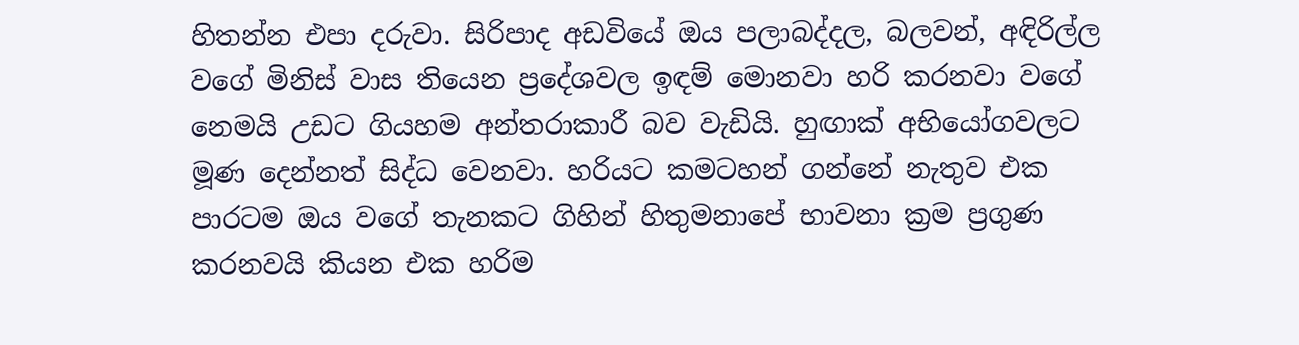හිතන්න එපා දරුවා. සිරිපාද අඩවියේ ඔය පලාබද්දල, බලවන්, අඳිරිල්ල වගේ මිනිස් වාස තියෙන ප්‍රදේශවල ඉඳම් මොනවා හරි කරනවා වගේ නෙමයි උඩට ගියහම අන්තරාකාරී බව වැඩියි. හුඟාක් අභියෝගවලට මූණ දෙන්නත් සිද්ධ වෙනවා. හරියට කමටහන් ගන්නේ නැතුව එක පාරටම ඔය වගේ තැනකට ගිහින් හිතුමනාපේ භාවනා ක්‍රම ප්‍රගුණ කරනවයි කියන එක හරිම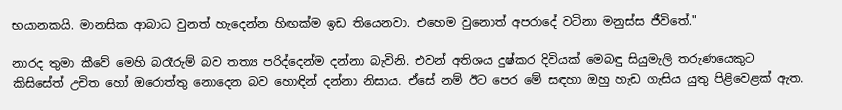භයානකයි. මානසික ආබාධ වුනත් හැදෙන්න හිඟක්ම ඉඩ තියෙනවා. එහෙම වුනොත් අපරාදේ වටිනා මනුස්ස ජීවිතේ."

නාරද තුමා කීවේ මෙහි බරෑරුම් බව තත්‍ය පරිද්දෙන්ම දන්නා බැවිනි. එවන් අතිශය දුෂ්කර දිවියක් මෙබඳු සියුමැලි තරුණයෙකුට කිසිසේත් උචිත හෝ ඔරොත්තු නොදෙන බව හොඳින් දන්නා නිසාය. ඒසේ නම් ඊට පෙර මේ සඳහා ඔහු හැඩ ගැසිය යුතු පිළිවෙළක් ඇත.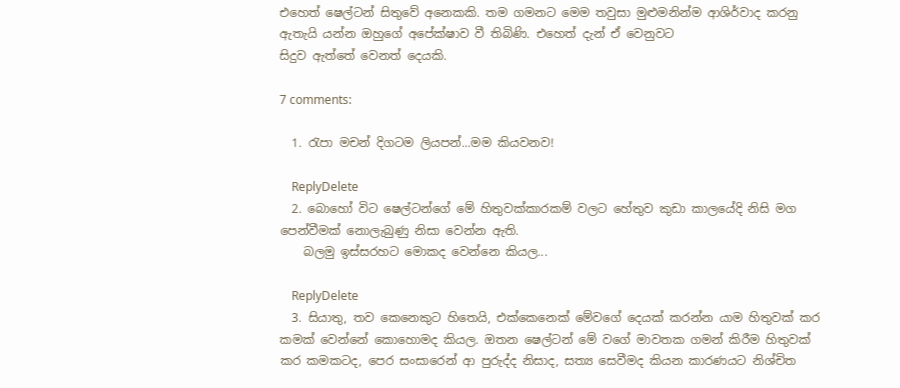එහෙත් ෂෙල්ටන් සිතුවේ අනෙකකි. තම ගමනට මෙම තවුසා මුළුමනින්ම ආශිර්වාද කරනු ඇතැයි යන්න ඔහුගේ අපේක්ෂාව වී තිබිණි. එහෙත් දැන් ඒ වෙනුවට
සිදුව ඇත්තේ වෙනත් දෙයකි.

7 comments:

  1. රැපා මචන් දිගටම ලියපන්...මම කියවනව!

    ReplyDelete
  2. බොහෝ විට ෂෙල්ටන්ගේ මේ හිතුවක්කාරකම් වලට හේතුව කුඩා කාලයේදි නිසි මග පෙන්වීමක් නොලැබුණු නිසා වෙන්න ඇති.
    බලමු ඉස්සරහට මොකද වෙන්නෙ කියල...

    ReplyDelete
  3. සියාතු, තව කෙනෙකුට හිතෙයි, එක්කෙනෙක් මේවගේ දෙයක් කරන්න යාම හිතුවක් කර කමක් වෙන්නේ කොහොමද කියල. ඔතන ෂෙල්ටන් මේ වගේ මාවතක ගමන් කිරීම හිතුවක් කර කමකටද, පෙර සංසාරෙන් ආ පුරුද්ද නිසාද, සත්‍ය සෙවීමද කියන කාරණයට නිශ්චිත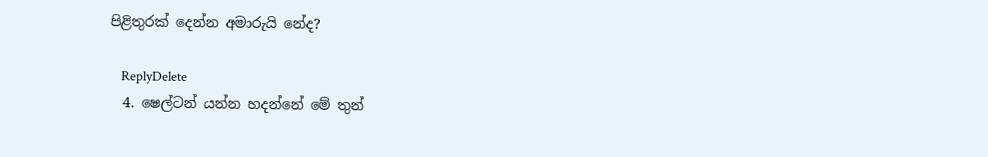පිළිතුරක් දෙන්න අමාරුයි නේද?

    ReplyDelete
  4. ෂෙල්ටන් යන්න හදන්නේ මේ තුන්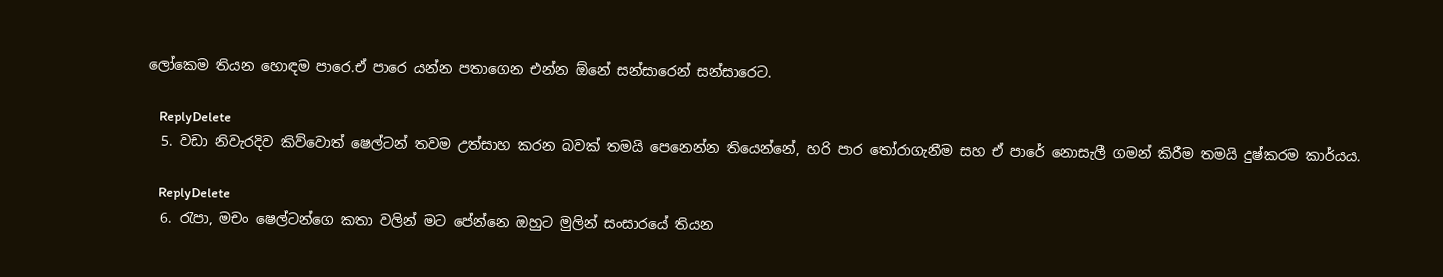ලෝකෙම තියන හොඳම පාරෙ.ඒ පාරෙ යන්න පතාගෙන එන්න ඕනේ සන්සාරෙන් සන්සාරෙට.

    ReplyDelete
  5. වඩා නිවැරදිව කිව්වොත් ෂෙල්ටන් තවම උත්සාහ කරන බවක් තමයි පෙනෙන්න තියෙන්නේ, හරි පාර තෝරාගැනීම සහ ඒ පාරේ නොසැලී ගමන් කිරීම තමයි දුෂ්කරම කාර්යය.

    ReplyDelete
  6. රැපා, මචං ෂෙල්ටන්ගෙ කතා වලින් මට පේන්නෙ ඔහුට මුලින් සංසාරයේ තියන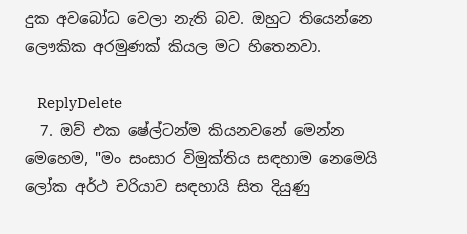දුක අවබෝධ වෙලා නැති බව. ඔහුට තියෙන්නෙ ලෞකික අරමුණක් කියල මට හිතෙනවා.

    ReplyDelete
  7. ඔව් එක ෂේල්ටන්ම කියනවනේ මෙන්න මෙහෙම, "මං සංසාර විමුක්තිය සඳහාම නෙමෙයි ලෝක අර්ථ චරියාව සඳහායි සිත දියුණු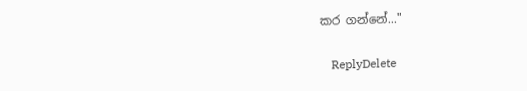කර ගන්නේ..."

    ReplyDelete